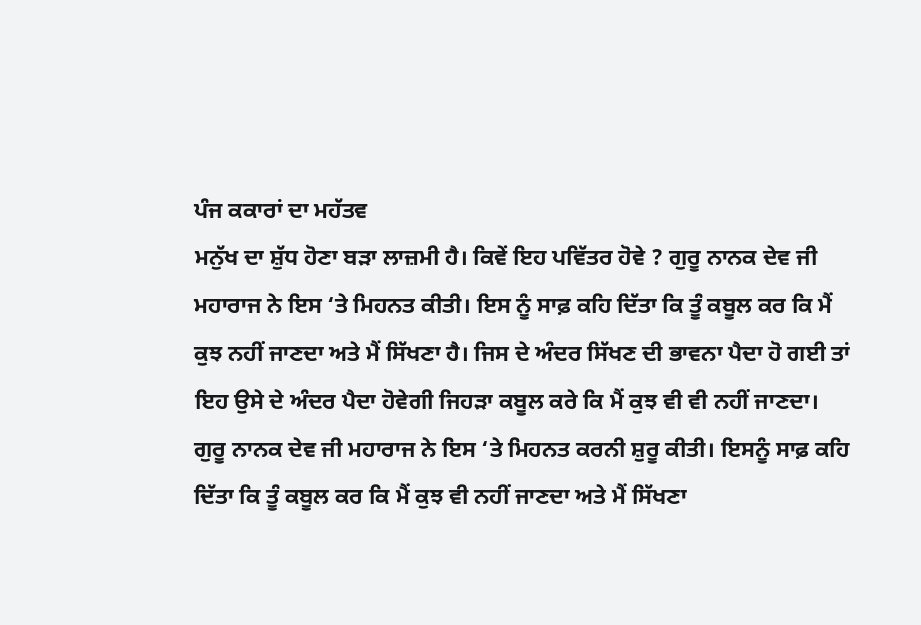ਪੰਜ ਕਕਾਰਾਂ ਦਾ ਮਹੱਤਵ
ਮਨੁੱਖ ਦਾ ਸ਼ੁੱਧ ਹੋਣਾ ਬੜਾ ਲਾਜ਼ਮੀ ਹੈ। ਕਿਵੇਂ ਇਹ ਪਵਿੱਤਰ ਹੋਵੇ ? ਗੁਰੂ ਨਾਨਕ ਦੇਵ ਜੀ ਮਹਾਰਾਜ ਨੇ ਇਸ ‘ਤੇ ਮਿਹਨਤ ਕੀਤੀ। ਇਸ ਨੂੰ ਸਾਫ਼ ਕਹਿ ਦਿੱਤਾ ਕਿ ਤੂੰ ਕਬੂਲ ਕਰ ਕਿ ਮੈਂ ਕੁਝ ਨਹੀਂ ਜਾਣਦਾ ਅਤੇ ਮੈਂ ਸਿੱਖਣਾ ਹੈ। ਜਿਸ ਦੇ ਅੰਦਰ ਸਿੱਖਣ ਦੀ ਭਾਵਨਾ ਪੈਦਾ ਹੋ ਗਈ ਤਾਂ ਇਹ ਉਸੇ ਦੇ ਅੰਦਰ ਪੈਦਾ ਹੋਵੇਗੀ ਜਿਹੜਾ ਕਬੂਲ ਕਰੇ ਕਿ ਮੈਂ ਕੁਝ ਵੀ ਵੀ ਨਹੀਂ ਜਾਣਦਾ। ਗੁਰੂ ਨਾਨਕ ਦੇਵ ਜੀ ਮਹਾਰਾਜ ਨੇ ਇਸ ‘ਤੇ ਮਿਹਨਤ ਕਰਨੀ ਸ਼ੁਰੂ ਕੀਤੀ। ਇਸਨੂੰ ਸਾਫ਼ ਕਹਿ ਦਿੱਤਾ ਕਿ ਤੂੰ ਕਬੂਲ ਕਰ ਕਿ ਮੈਂ ਕੁਝ ਵੀ ਨਹੀਂ ਜਾਣਦਾ ਅਤੇ ਮੈਂ ਸਿੱਖਣਾ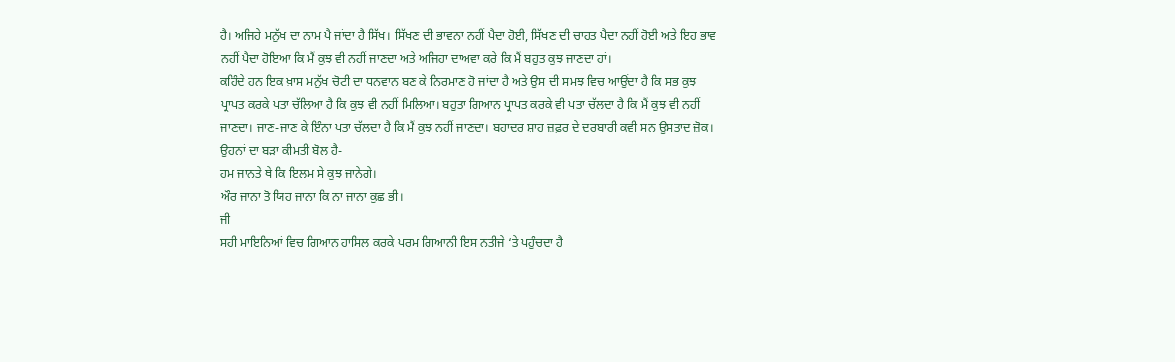ਹੈ। ਅਜਿਹੇ ਮਨੁੱਖ ਦਾ ਨਾਮ ਪੈ ਜਾਂਦਾ ਹੈ ਸਿੱਖ। ਸਿੱਖਣ ਦੀ ਭਾਵਨਾ ਨਹੀਂ ਪੈਦਾ ਹੋਈ, ਸਿੱਖਣ ਦੀ ਚਾਹਤ ਪੈਦਾ ਨਹੀਂ ਹੋਈ ਅਤੇ ਇਹ ਭਾਵ ਨਹੀਂ ਪੈਦਾ ਹੋਇਆ ਕਿ ਮੈਂ ਕੁਝ ਵੀ ਨਹੀਂ ਜਾਣਦਾ ਅਤੇ ਅਜਿਹਾ ਦਾਅਵਾ ਕਰੇ ਕਿ ਮੈਂ ਬਹੁਤ ਕੁਝ ਜਾਣਦਾ ਹਾਂ।
ਕਹਿੰਦੇ ਹਨ ਇਕ ਖ਼ਾਸ ਮਨੁੱਖ ਚੋਟੀ ਦਾ ਧਨਵਾਨ ਬਣ ਕੇ ਨਿਰਮਾਣ ਹੋ ਜਾਂਦਾ ਹੈ ਅਤੇ ਉਸ ਦੀ ਸਮਝ ਵਿਚ ਆਉਂਦਾ ਹੈ ਕਿ ਸਭ ਕੁਝ ਪ੍ਰਾਪਤ ਕਰਕੇ ਪਤਾ ਚੱਲਿਆ ਹੈ ਕਿ ਕੁਝ ਵੀ ਨਹੀਂ ਮਿਲਿਆ। ਬਹੁਤਾ ਗਿਆਨ ਪ੍ਰਾਪਤ ਕਰਕੇ ਵੀ ਪਤਾ ਚੱਲਦਾ ਹੈ ਕਿ ਮੈਂ ਕੁਝ ਵੀ ਨਹੀਂ ਜਾਣਦਾ। ਜਾਣ-ਜਾਣ ਕੇ ਇੰਨਾ ਪਤਾ ਚੱਲਦਾ ਹੈ ਕਿ ਮੈਂ ਕੁਝ ਨਹੀਂ ਜਾਣਦਾ। ਬਹਾਦਰ ਸ਼ਾਹ ਜ਼ਫ਼ਰ ਦੇ ਦਰਬਾਰੀ ਕਵੀ ਸਨ ਉਸਤਾਦ ਜ਼ੋਕ। ਉਹਨਾਂ ਦਾ ਬੜਾ ਕੀਮਤੀ ਬੋਲ ਹੈ-
ਹਮ ਜਾਨਤੇ ਥੇ ਕਿ ਇਲਮ ਸੇ ਕੁਝ ਜਾਨੇਗੇ।
ਔਰ ਜਾਨਾ ਤੋ ਯਿਹ ਜਾਨਾ ਕਿ ਨਾ ਜਾਨਾ ਕੁਛ ਭੀ।
ਜੀ
ਸਹੀ ਮਾਇਨਿਆਂ ਵਿਚ ਗਿਆਨ ਹਾਸਿਲ ਕਰਕੇ ਪਰਮ ਗਿਆਨੀ ਇਸ ਨਤੀਜੇ ‘ਤੇ ਪਹੁੰਚਦਾ ਹੈ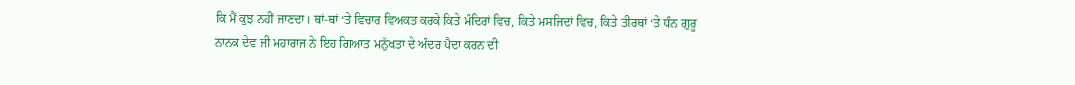ਕਿ ਮੈਂ ਕੁਝ ਨਹੀਂ ਜਾਣਦਾ। ਥਾਂ-ਥਾਂ ‘ਤੇ ਵਿਚਾਰ ਵਿਅਕਤ ਕਰਕੇ ਕਿਤੇ ਮੰਦਿਰਾਂ ਵਿਚ, ਕਿਤੇ ਮਸਜਿਦਾਂ ਵਿਚ, ਕਿਤੇ ਤੀਰਥਾਂ ‘ਤੇ ਧੰਨ ਗੁਰੂ ਨਾਨਕ ਦੇਵ ਜੀ ਮਹਾਰਾਜ ਨੇ ਇਹ ਗਿਆਤ ਮਨੁੱਖਤਾ ਦੇ ਅੰਦਰ ਪੈਦਾ ਕਰਨ ਦੀ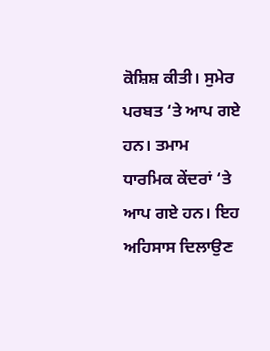ਕੋਸ਼ਿਸ਼ ਕੀਤੀ। ਸੁਮੇਰ ਪਰਬਤ ‘ਤੇ ਆਪ ਗਏ ਹਨ। ਤਮਾਮ ਧਾਰਮਿਕ ਕੇਂਦਰਾਂ ‘ਤੇ ਆਪ ਗਏ ਹਨ। ਇਹ ਅਹਿਸਾਸ ਦਿਲਾਉਣ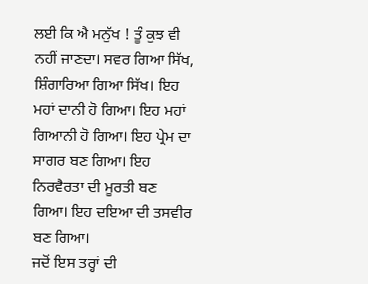ਲਈ ਕਿ ਐ ਮਨੁੱਖ ! ਤੂੰ ਕੁਝ ਵੀ ਨਹੀਂ ਜਾਣਦਾ। ਸਵਰ ਗਿਆ ਸਿੱਖ, ਸ਼ਿੰਗਾਰਿਆ ਗਿਆ ਸਿੱਖ। ਇਹ ਮਹਾਂ ਦਾਨੀ ਹੋ ਗਿਆ। ਇਹ ਮਹਾਂ ਗਿਆਨੀ ਹੋ ਗਿਆ। ਇਹ ਪ੍ਰੇਮ ਦਾ ਸਾਗਰ ਬਣ ਗਿਆ। ਇਹ ਨਿਰਵੈਰਤਾ ਦੀ ਮੂਰਤੀ ਬਣ ਗਿਆ। ਇਹ ਦਇਆ ਦੀ ਤਸਵੀਰ ਬਣ ਗਿਆ।
ਜਦੋਂ ਇਸ ਤਰ੍ਹਾਂ ਦੀ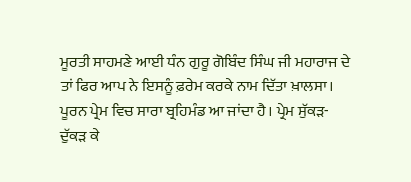ਮੂਰਤੀ ਸਾਹਮਣੇ ਆਈ ਧੰਨ ਗੁਰੂ ਗੋਬਿੰਦ ਸਿੰਘ ਜੀ ਮਹਾਰਾਜ ਦੇ ਤਾਂ ਫਿਰ ਆਪ ਨੇ ਇਸਨੂੰ ਫ਼ਰੇਮ ਕਰਕੇ ਨਾਮ ਦਿੱਤਾ ਖ਼ਾਲਸਾ। ਪੂਰਨ ਪ੍ਰੇਮ ਵਿਚ ਸਾਰਾ ਬ੍ਰਹਿਮੰਡ ਆ ਜਾਂਦਾ ਹੈ। ਪ੍ਰੇਮ ਸੁੱਕੜ-ਦੁੱਕੜ ਕੇ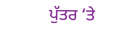ਪੁੱਤਰ ‘ਤੇ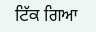ਟਿੱਕ ਗਿਆ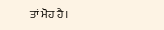ਤਾਂ ਮੋਹ ਹੈ।